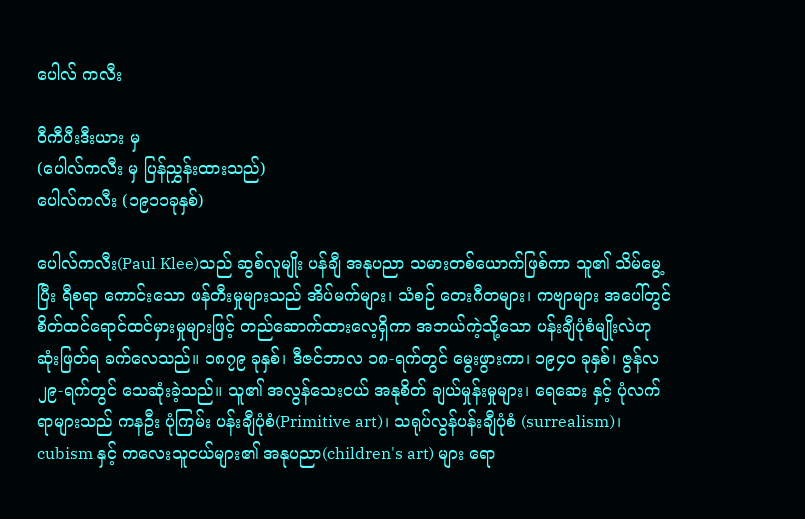ပေါလ် ကလီး

ဝီကီပီးဒီးယား မှ
(ပေါလ်ကလီး မှ ပြန်ညွှန်းထားသည်)
ပေါလ်ကလီး (၁၉၁၁ခုနှစ်)

ပေါလ်ကလီး(Paul Klee)သည် ဆွစ်လူမျိုး ပန်ချီ အနုပညာ သမားတစ်ယောက်ဖြစ်ကာ သူ၏ သိမ်မွေ့ပြီး ရီစရာ ကောင်းသော ဖန်တီးမှုများသည် အိပ်မက်များ၊ သံစဉ် တေးဂီတများ၊ ကဗျာများ အပေါ်တွင် စိတ်ထင်ရောင်ထင်မှားမှုများဖြင့် တည်ဆောက်ထားလေ့ရှိကာ အဘယ်ကဲ့သို့သော ပန်းချီပုံစံမျိုးလဲဟု ဆုံးဖြတ်ရ ခက်လေသည်။ ၁၈၇၉ ခုနှစ်၊ ဒီဇင်ဘာလ ၁၈-ရက်တွင် မွေးဖွားကာ၊ ၁၉၄၀ ခုနှစ်၊ ဇွန်လ ၂၉-ရက်တွင် သေဆုံးခဲ့သည်။ သူ၏ အလွန်သေးငယ် အနုစိတ် ချယ်မှုန်းမှုများ၊ ရေဆေး နှင့် ပုံလက်ရာများသည် ကနဦး ပုံကြမ်း ပန်းချီပုံစံ(Primitive art)၊ သရုပ်လွန်ပန်းချီပုံစံ (surrealism)၊ cubism နှင့် ကလေးသူငယ်များ၏ အနုပညာ(children's art) များ ရော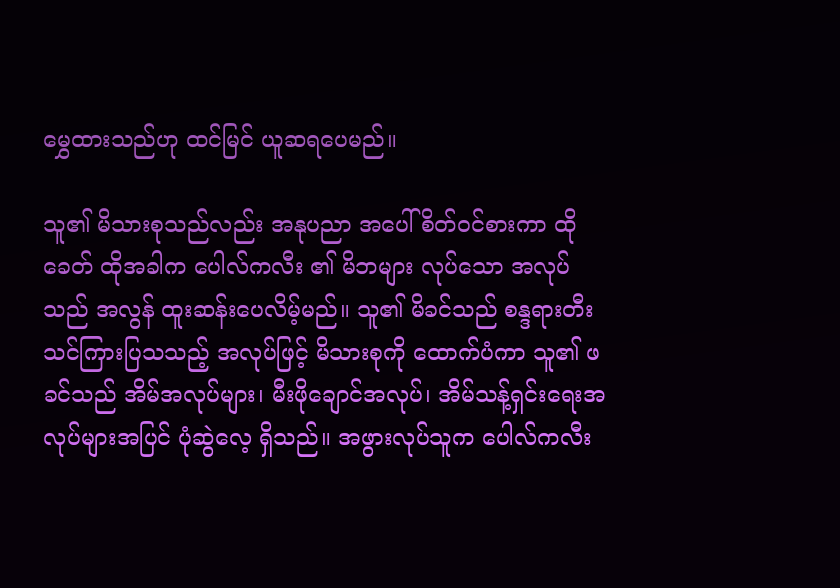မွှေထားသည်ဟု ထင်မြင် ယူဆရပေမည်။

သူ၏ မိသားစုသည်လည်း အနုပညာ အပေါ် စိတ်ဝင်စားကာ ထိုခေတ် ထိုအခါက ပေါလ်ကလီး ၏ မိဘများ လုပ်သော အလုပ်သည် အလွန် ထူးဆန်းပေလိမ့်မည်။ သူ၏ မိခင်သည် စန္ဒရားတီး သင်ကြားပြသသည့် အလုပ်ဖြင့် မိသားစုကို ထောက်ပံကာ သူ၏ ဖခင်သည် အိမ်အလုပ်များ၊ မီးဖိုချောင်အလုပ်၊ အိမ်သန့်ရှင်းရေးအလုပ်များအပြင် ပုံဆွဲလေ့ ရှိသည်။ အဖွားလုပ်သူက ပေါလ်ကလီး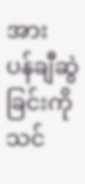အား ပန်ချီဆွဲခြင်းကို သင်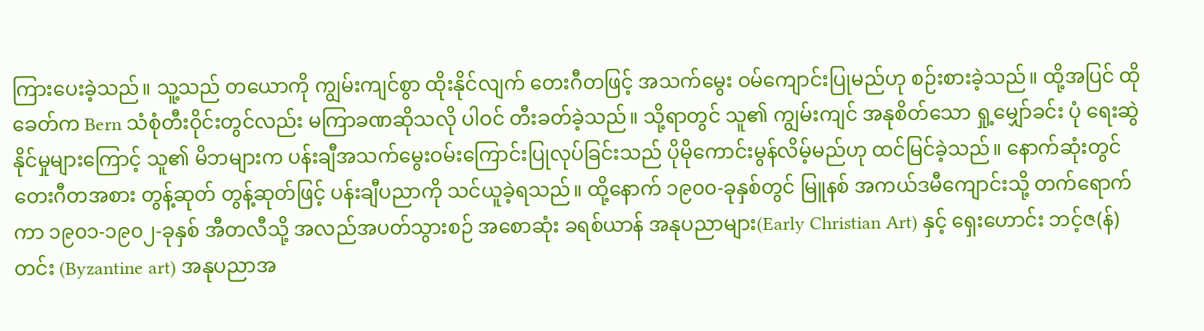ကြားပေးခဲ့သည်။ သူ့သည် တယောကို ကျွမ်းကျင်စွာ ထိုးနိုင်လျက် တေးဂီတဖြင့် အသက်မွေး ဝမ်ကျောင်းပြုမည်ဟု စဉ်းစားခဲ့သည်။ ထို့အပြင် ထိုခေတ်က Bern သံစုံတီးဝိုင်းတွင်လည်း မကြာခဏဆိုသလို ပါဝင် တီးခတ်ခဲ့သည်။ သို့ရာတွင် သူ၏ ကျွမ်းကျင် အနုစိတ်သော ရှု့မျှော်ခင်း ပုံ ရေးဆွဲနိုင်မှုများကြောင့် သူ၏ မိဘများက ပန်းချီအသက်မွေးဝမ်းကြောင်းပြုလုပ်ခြင်းသည် ပိုမိုကောင်းမွန်လိမ့်မည်ဟု ထင်မြင်ခဲ့သည်။ နောက်ဆုံးတွင် တေးဂီတအစား တွန့်ဆုတ် တွန့်ဆုတ်ဖြင့် ပန်းချီပညာကို သင်ယူခဲ့ရသည်။ ထို့နောက် ၁၉၀၀-ခုနှစ်တွင် မြူနစ် အကယ်ဒမီကျောင်းသို့ တက်ရောက်ကာ ၁၉၀၁-၁၉၀၂-ခုနှစ် အီတလီသို့ အလည်အပတ်သွားစဉ် အစောဆုံး ခရစ်ယာန် အနုပညာများ(Early Christian Art) နှင့် ရှေးဟောင်း ဘင့်ဇ(န်)တင်း (Byzantine art) အနုပညာအ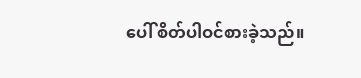ပေါ် စိတ်ပါဝင်စားခဲ့သည်။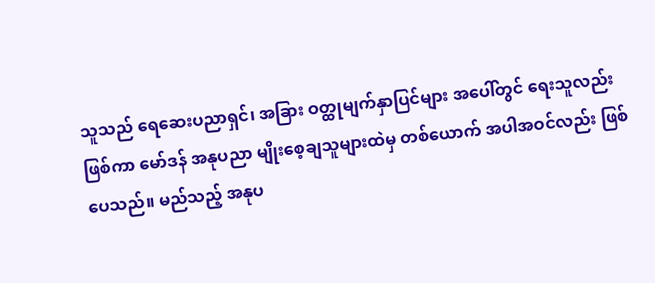သူသည် ရေဆေးပညာရှင်၊ အခြား ဝတ္ထုမျက်နှာပြင်များ အပေါ်တွင် ရေးသူလည်း ဖြစ်ကာ မော်ဒန် အနုပညာ မျိုးစေ့ချသူများထဲမှ တစ်ယောက် အပါအဝင်လည်း ဖြစ်ပေသည်။ မည်သည့် အနုပ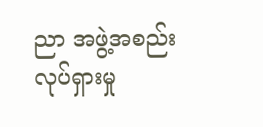ညာ အဖွဲ့အစည်း လုပ်ရှားမှု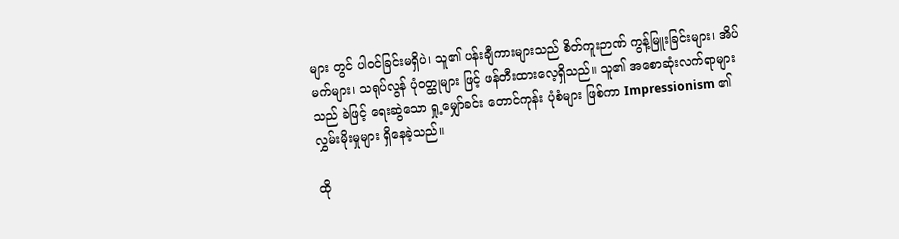များ တွင် ပါဝင်ခြင်းမရှိပဲ၊ သူ၏ ပန်းချီကားများသည် စိတ်ကူးဉာဏ် ကွန့်မြူးခြင်းများ၊ အိပ်မက်များ၊ သရုပ်လွန် ပုံဝတ္ထုများ ဖြင့် ဖန်တီးထားလေ့ရှိသည်။ သူ၏ အစောဆုံးလက်ရာများသည် ခဲဖြင့် ရေးဆွဲသော ရှု့မျှော်ခင်း တောင်ကုန်း ပုံစံများ ဖြစ်ကာ Impressionism ၏ လွှမ်းမိုးမှုများ ရှိနေခဲ့သည်။

ထို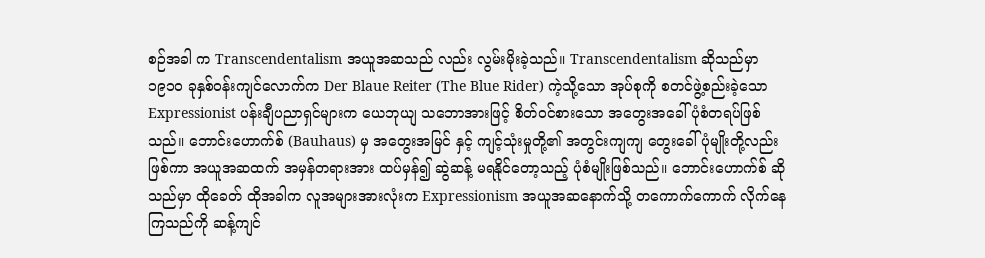စဉ်အခါ က Transcendentalism အယူအဆသည် လည်း လွမ်းမိုးခဲ့သည်။ Transcendentalism ဆိုသည်မှာ ၁၉၁၀ ခုနှစ်ဝန်းကျင်လောက်က Der Blaue Reiter (The Blue Rider) ကဲ့သို့သော အုပ်စုကို စတင်ဖွဲ့စည်းခဲ့သော Expressionist ပန်းချီပညာရှင်များက ယေဘုယျ သဘောအားဖြင့် စိတ်ဝင်စားသော အတွေးအခေါ် ပုံစံတရပ်ဖြစ်သည်။ ဘောင်းဟောက်စ် (Bauhaus) မှ အတွေးအမြင် နှင့် ကျင့်သုံးမှုတို့၏ အတွင်းကျကျ တွေးခေါ်ပုံမျိုးတို့လည်းဖြစ်ကာ အယူအဆထက် အမှန်တရားအား ထပ်မှန်၍ ဆွဲဆန့် မရနိုင်တော့သည့် ပုံစံမျိုးဖြစ်သည်။ ဘောင်းဟောက်စ် ဆိုသည်မှာ ထိုခေတ် ထိုအခါက လူအများအားလုံးက Expressionism အယူအဆနောက်သို့ တကောက်ကောက် လိုက်နေကြသည်ကို ဆန့်ကျင်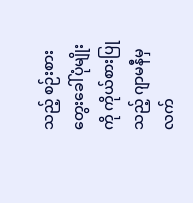သည့် စဉ်းစားတွေးခေါ်ပုံမျိုးကို ကိုယ်စားပြုသည့် ဂျာမနီမှ လက်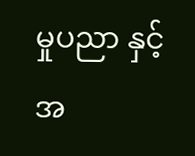မှုပညာ နှင့် အ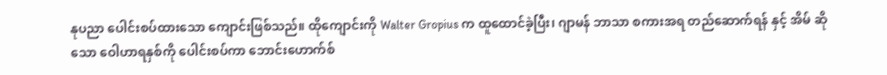နုပညာ ပေါင်းစပ်ထားသော ကျောင်းဖြစ်သည်။ ထိုကျောင်းကို Walter Gropius က ထူထောင်ခဲ့ပြီး၊ ဂျာမန် ဘာသာ စကားအရ တည်ဆောက်ရန် နှင့် အိမ် ဆိုသော ဝေါဟာရနှစ်ကို ပေါင်းစပ်ကာ ဘောင်းဟောက်စ်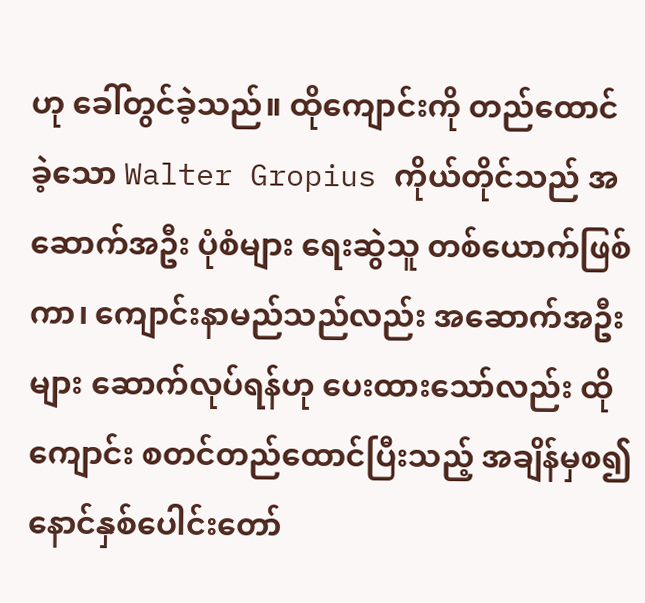ဟု ခေါ်တွင်ခဲ့သည်။ ထိုကျောင်းကို တည်ထောင်ခဲ့သော Walter Gropius ကိုယ်တိုင်သည် အဆောက်အဦး ပုံစံများ ရေးဆွဲသူ တစ်ယောက်ဖြစ်ကာ၊ ကျောင်းနာမည်သည်လည်း အဆောက်အဦးများ ဆောက်လုပ်ရန်ဟု ပေးထားသော်လည်း ထိုကျောင်း စတင်တည်ထောင်ပြီးသည့် အချိန်မှစ၍ နောင်နှစ်ပေါင်းတော်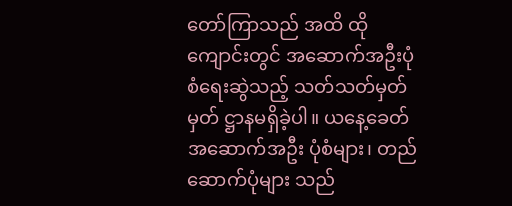တော်ကြာသည် အထိ ထိုကျောင်းတွင် အဆောက်အဦးပုံစံရေးဆွဲသည့် သတ်သတ်မှတ်မှတ် ဋ္ဌာနမရှိခဲ့ပါ။ ယနေ့ခေတ် အဆောက်အဦး ပုံစံများ၊ တည်ဆောက်ပုံများ သည်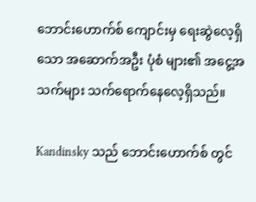ဘောင်းဟောက်စ် ကျောင်းမှ ရေးဆွဲလေ့ရှိသော အဆောက်အဦး ပုံစံ များ၏ အငွေ့အသက်များ သက်ရောက်နေလေ့ရှိသည်။

Kandinsky သည် ဘောင်းဟောက်စ် တွင်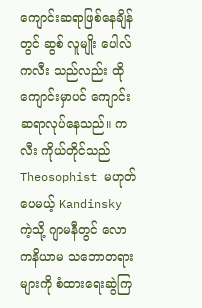ကျောင်းဆရာဖြစ်နေချိန်တွင် ဆွစ် လူမျိုး ပေါလ်ကလီး သည်လည်း ထို ကျောင်းမှာပင် ကျောင်းဆရာလုပ်နေသည်။ ကလီး ကိုယ်တိုင်သည် Theosophist မဟုတ်ပေမယ့် Kandinsky ကဲ့သို့ ဂျာမနီတွင် လောကနိယာမ သဘောတရားများကို စံထားရေးဆွဲကြ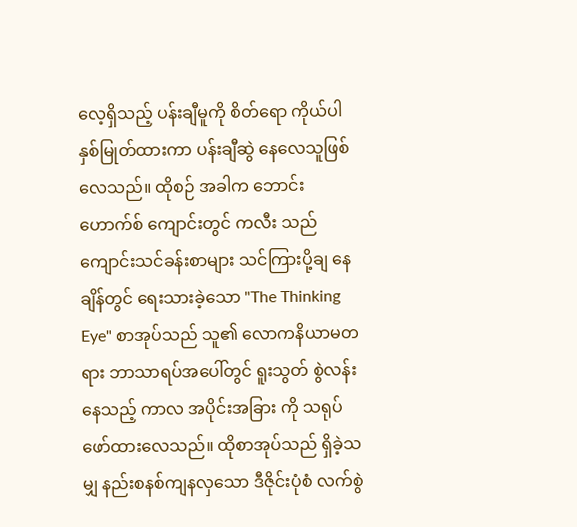လေ့ရှိသည့် ပန်းချီမူကို စိတ်ရော ကိုယ်ပါ နှစ်မြုတ်ထားကာ ပန်းချီဆွဲ နေလေသူဖြစ်လေသည်။ ထိုစဉ် အခါက ဘောင်းဟောက်စ် ကျောင်းတွင် ကလီး သည် ကျောင်းသင်ခန်းစာများ သင်ကြားပို့ချ နေချိန်တွင် ရေးသားခဲ့သော "The Thinking Eye" စာအုပ်သည် သူ၏ လောကနိယာမတရား ဘာသာရပ်အပေါ်တွင် ရူးသွတ် စွဲလန်းနေသည့် ကာလ အပိုင်းအခြား ကို သရုပ်ဖော်ထားလေသည်။ ထိုစာအုပ်သည် ရှိခဲ့သမျှ နည်းစနစ်ကျနလှသော ဒီဇိုင်းပုံစံ လက်စွဲ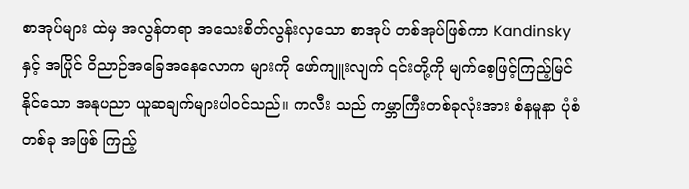စာအုပ်များ ထဲမှ အလွန်တရာ အသေးစိတ်လွန်းလှသော စာအုပ် တစ်အုပ်ဖြစ်ကာ Kandinsky နှင့် အပြိုင် ဝိညာဉ်အခြေအနေလောက များကို ဖော်ကျူးလျက် ၎င်းတို့ကို မျက်စေ့ဖြင့်ကြည့်မြင်နိုင်သော အနုပညာ ယူဆချက်များပါဝင်သည်။ ကလီး သည် ကမ္ဘာကြီးတစ်ခုလုံးအား စံနမူနာ ပုံစံ တစ်ခု အဖြစ် ကြည့်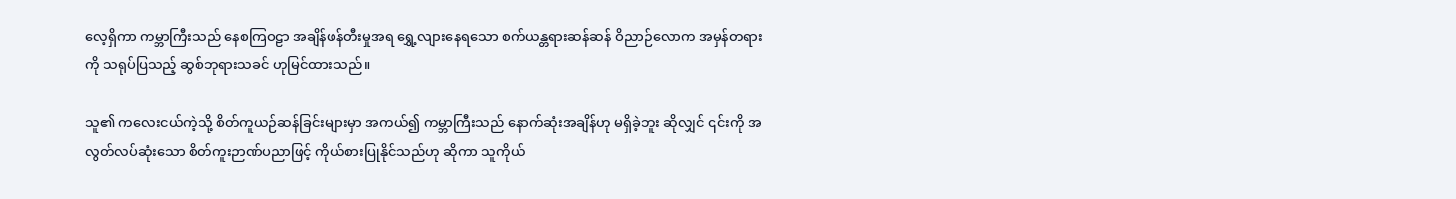လေ့ရှိကာ ကမ္ဘာကြီးသည် နေစကြဝဠာ အချိန်ဖန်တီးမှုအရ ရွှေ့လျားနေရသော စက်ယန္တရားဆန်ဆန် ဝိညာဉ်လောက အမှန်တရားကို သရုပ်ပြသည့် ဆွစ်ဘုရားသခင် ဟုမြင်ထားသည်။

သူ၏ ကလေးငယ်ကဲ့သို့ စိတ်ကူယဉ်ဆန်ခြင်းများမှာ အကယ်၍ ကမ္ဘာကြီးသည် နောက်ဆုံးအချိန်ဟု မရှိခဲ့ဘူး ဆိုလျှင် ၎င်းကို အလွတ်လပ်ဆုံးသော စိတ်ကူးဉာဏ်ပညာဖြင့် ကိုယ်စားပြုနိုင်သည်ဟု ဆိုကာ သူကိုယ်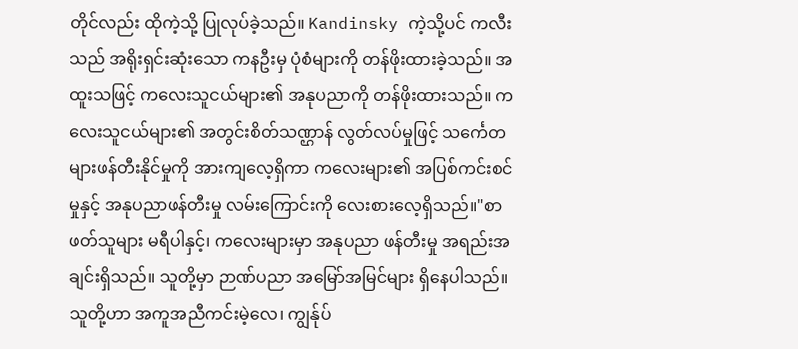တိုင်လည်း ထိုကဲ့သို့ ပြုလုပ်ခဲ့သည်။ Kandinsky ကဲ့သို့ပင် ကလီး သည် အရိုးရှင်းဆုံးသော ကနဦးမှ ပုံစံများကို တန်ဖိုးထားခဲ့သည်။ အထူးသဖြင့် ကလေးသူငယ်များ၏ အနုပညာကို တန်ဖိုးထားသည်။ ကလေးသူငယ်များ၏ အတွင်းစိတ်သဏ္ဌာန် လွတ်လပ်မှုဖြင့် သင်္ကေတ များဖန်တီးနိုင်မှုကို အားကျလေ့ရှိကာ ကလေးများ၏ အပြစ်ကင်းစင်မှုနှင့် အနုပညာဖန်တီးမှု လမ်းကြောင်းကို လေးစားလေ့ရှိသည်။"စာဖတ်သူများ မရီပါနှင့်၊ ကလေးများမှာ အနုပညာ ဖန်တီးမှု အရည်းအချင်းရှိသည်။ သူတို့မှာ ဉာဏ်ပညာ အမြော်အမြင်များ ရှိနေပါသည်။ သူတို့ဟာ အကူအညီကင်းမဲ့လေ၊ ကျွန်ုပ်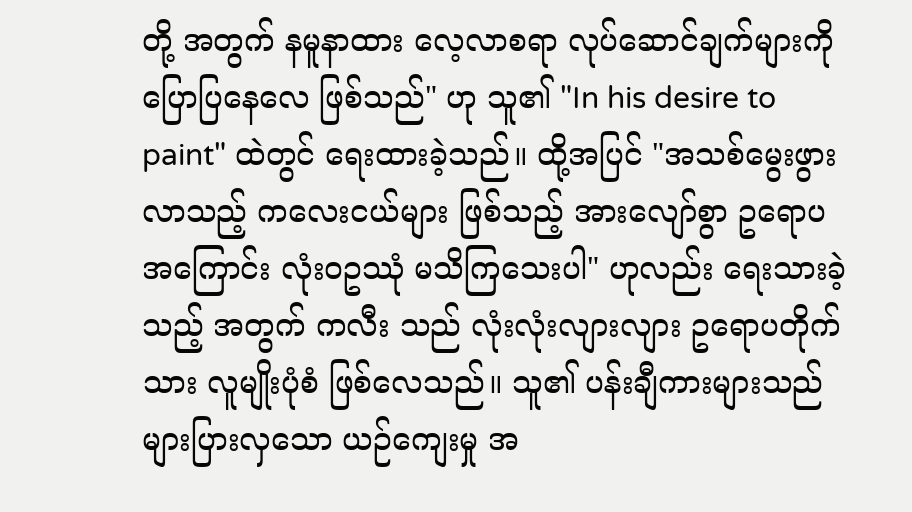တို့ အတွက် နမူနာထား လေ့လာစရာ လုပ်ဆောင်ချက်များကို ပြောပြနေလေ ဖြစ်သည်" ဟု သူ၏ "In his desire to paint" ထဲတွင် ရေးထားခဲ့သည်။ ထို့အပြင် "အသစ်မွေးဖွားလာသည့် ကလေးငယ်များ ဖြစ်သည့် အားလျော်စွာ ဥရောပအကြောင်း လုံးဝဥဿုံ မသိကြသေးပါ" ဟုလည်း ရေးသားခဲ့သည့် အတွက် ကလီး သည် လုံးလုံးလျားလျား ဥရောပတိုက်သား လူမျိုးပုံစံ ဖြစ်လေသည်။ သူ၏ ပန်းချီကားများသည် များပြားလှသော ယဉ်ကျေးမှု အ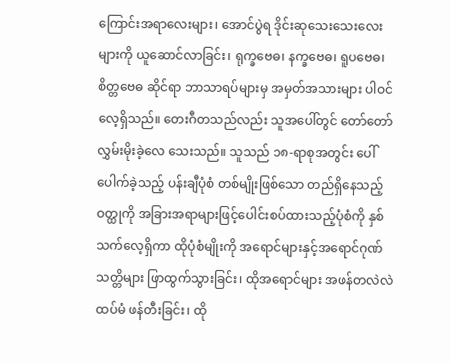ကြောင်းအရာလေးများ၊ အောင်ပွဲရ ဒိုင်းဆုသေးသေးလေးများကို ယူဆောင်လာခြင်း၊ ရုက္ခဗေဓ၊ နက္ခဗေဓ၊ ရူပဗေဓ၊ စိတ္တဗေဓ ဆိုင်ရာ ဘာသာရပ်များမှ အမှတ်အသားများ ပါဝင်လေ့ရှိသည်။ တေးဂီတသည်လည်း သူအပေါ်တွင် တော်တော်လွှမ်းမိုးခဲ့လေ သေးသည်။ သူသည် ၁၈-ရာစုအတွင်း ပေါ်ပေါက်ခဲ့သည့် ပန်းချီပုံစံ တစ်မျိုးဖြစ်သော တည်ရှိနေသည့် ဝတ္ထုကို အခြားအရာများဖြင့်ပေါင်းစပ်ထားသည့်ပုံစံကို နှစ်သက်လေ့ရှိကာ ထိုပုံစံမျိုးကို အရောင်များနှင့်အရောင်ဂုဏ်သတ္တိများ ဖြာထွက်သွားခြင်း၊ ထိုအရောင်များ အဖန်တလဲလဲ ထပ်မံ ဖန်တီးခြင်း၊ ထို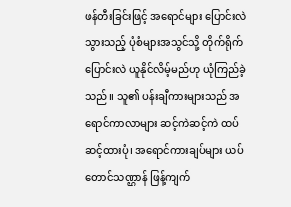ဖန်တီးခြင်းဖြင့် အရောင်များ ပြောင်းလဲသွားသည့် ပုံစံများအသွင်သို့ တိုက်ရိုက်ပြောင်းလဲ ယူနိုင်လိမ့်မည်ဟု ယုံကြည်ခဲ့သည်။ သူ၏ ပန်းချီကားများသည် အရောင်ကာလာများ ဆင့်ကဲဆင့်ကဲ ထပ်ဆင့်ထားပုံ၊ အရောင်ကားချပ်များ ယပ်တောင်သဏ္ဌာန် ဖြန့်ကျက်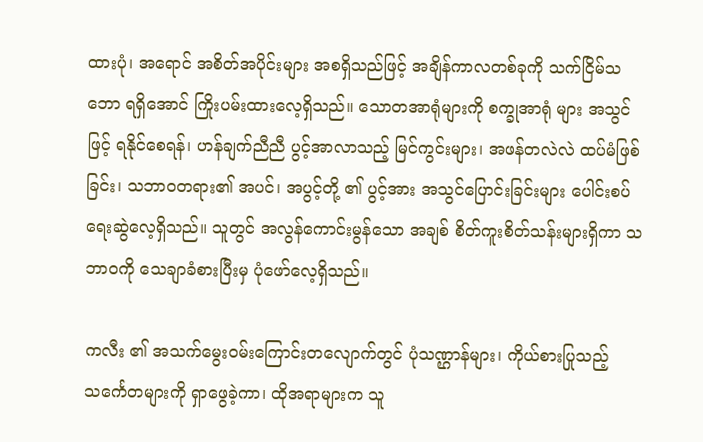ထားပုံ၊ အရောင် အစိတ်အပိုင်းများ အစရှိသည်ဖြင့် အချိန်ကာလတစ်ခုကို သက်ငြိမ်သဘော ရရှိအောင် ကြိုးပမ်းထားလေ့ရှိသည်။ သောတအာရုံများကို စက္ခုအာရုံ များ အသွင်ဖြင့် ရနိုင်စေရန်၊ ဟန်ချက်ညီညီ ပွင့်အာလာသည့် မြင်ကွင်းများ၊ အဖန်တလဲလဲ ထပ်မံဖြစ်ခြင်း၊ သဘာဝတရား၏ အပင်၊ အပွင့်တို့ ၏ ပွင့်အား အသွင်ပြောင်းခြင်းများ ပေါင်းစပ် ရေးဆွဲလေ့ရှိသည်။ သူတွင် အလွန်ကောင်းမွန်သော အချစ် စိတ်ကူးစိတ်သန်းများရှိကာ သဘာဝကို သေချာခံစားပြီးမှ ပုံဖော်လေ့ရှိသည်။

ကလီး ၏ အသက်မွေးဝမ်းကြောင်းတလျောက်တွင် ပုံသဏ္ဌာန်များ၊ ကိုယ်စားပြုသည့် သင်္ကေတများကို ရှာဖွေခဲ့ကာ၊ ထိုအရာများက သူ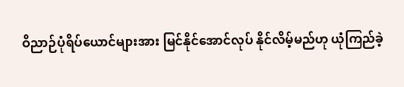ဝိညာဉ်ပုံရိပ်ယောင်များအား မြင်နိုင်အောင်လုပ် နိုင်လိမ့်မည်ဟု ယုံကြည်ခဲ့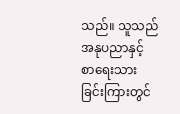သည်။ သူသည် အနုပညာနှင့် စာရေးသားခြင်းကြားတွင်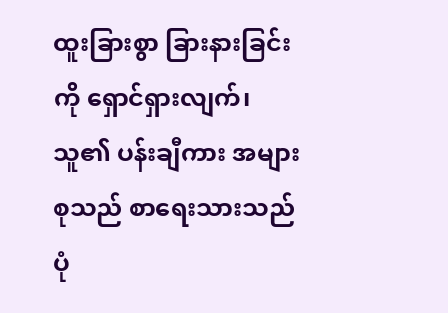ထူးခြားစွာ ခြားနားခြင်းကို ရှောင်ရှားလျက်၊ သူ၏ ပန်းချီကား အများစုသည် စာရေးသားသည် ပုံ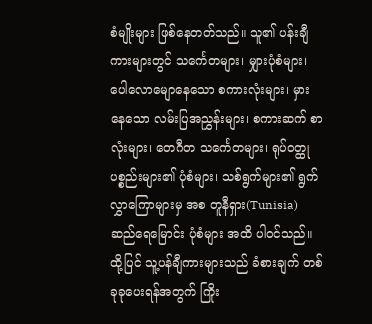စံမျိုးများ ဖြစ်နေတတ်သည်။ သူ၏ ပန်းချီကားများတွင် သင်္ကေတများ၊ မျှားပုံစံများ၊ ပေါလောမျောနေသော စကားလုံးများ၊ မှားနေသော လမ်းပြအညွှန်းများ၊ စကားဆက် စာလုံးများ၊ တေဂီတ သင်္ကေတများ၊ ရုပ်ဝတ္ထုပစ္စည်းများ၏ ပုံစံများ၊ သစ်ရွက်များ၏ ရွက်လွှာကြောများမှ အစ တူနီရှား(Tunisia) ဆည်ရေမြောင်း ပုံစံများ အထိ ပါဝင်သည်။ ထို့ပြင် သူ့ပန်ချီကားများသည် ခံစားချက် တစ်ခုခုပေးရန်အတွက် ကြိုး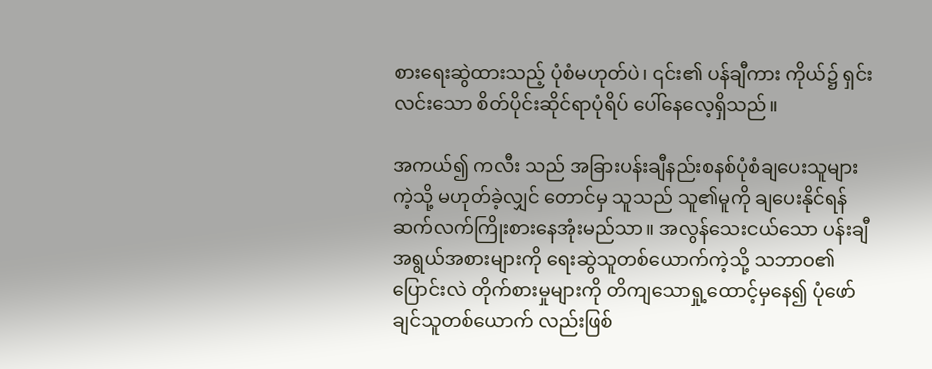စားရေးဆွဲထားသည့် ပုံစံမဟုတ်ပဲ၊ ၎င်း၏ ပန်ချီကား ကိုယ်၌ ရှင်းလင်းသော စိတ်ပိုင်းဆိုင်ရာပုံရိပ် ပေါ်နေလေ့ရှိသည်။

အကယ်၍ ကလီး သည် အခြားပန်းချီနည်းစနစ်ပုံစံချပေးသူများကဲ့သို့ မဟုတ်ခဲ့လျှင် တောင်မှ သူသည် သူ၏မူကို ချပေးနိုင်ရန် ဆက်လက်ကြိုးစားနေအုံးမည်သာ။ အလွန်သေးငယ်သော ပန်းချီအရွယ်အစားများကို ရေးဆွဲသူတစ်ယောက်ကဲ့သို့ သဘာဝ၏ ပြောင်းလဲ တိုက်စားမှုများကို တိကျသောရှု့ထောင့်မှနေ၍ ပုံဖော်ချင်သူတစ်ယောက် လည်းဖြစ်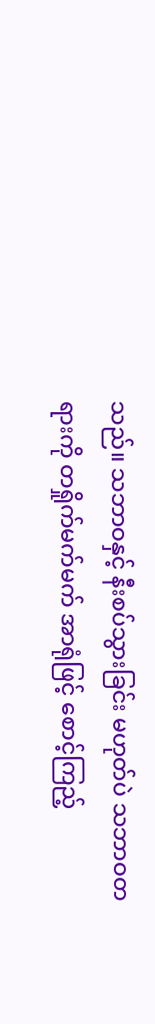သည်။ သဘာဝနှင့် နီးစပ်သွားခြင်း မဟုတ်ပဲ သဘာဝတရားကို တရှိုက်မက်မက် အာရုံဖြင့် စောင့်ကြည့်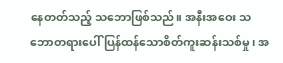နေတတ်သည့် သဘောဖြစ်သည်။ အနီးအဝေး သဘောတရားပေါ် ပြန်ထန်သောစိတ်ကူးဆန်းသစ်မှု၊ အ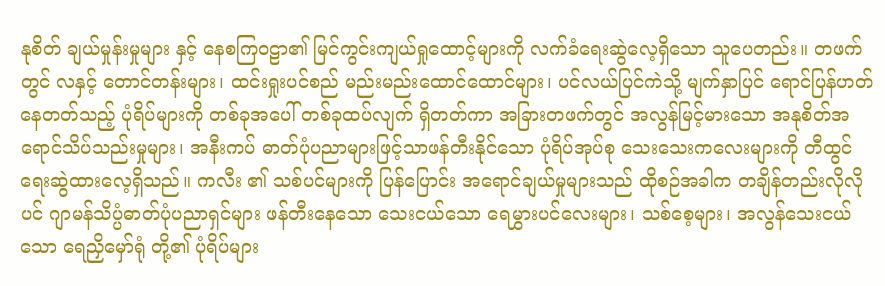နုစိတ် ချယ်မှုန်းမှုများ နှင့် နေစကြဝဠာ၏ မြင်ကွင်းကျယ်ရှုထောင့်များကို လက်ခံရေးဆွဲလေ့ရှိသော သူပေတည်း။ တဖက်တွင် လနှင့် တောင်တန်းများ၊ ထင်းရှုးပင်စည် မည်းမည်းထောင်ထောင်များ၊ ပင်လယ်ပြင်ကဲသို့ မျက်နှာပြင် ရောင်ပြန်ဟတ်နေတတ်သည့် ပုံရိပ်များကို တစ်ခုအပေါ် တစ်ခုထပ်လျက် ရှိတတ်ကာ အခြားတဖက်တွင် အလွန်မြင့်မားသော အနုစိတ်အရောင်သိပ်သည်းမှုများ၊ အနီးကပ် ဓာတ်ပုံပညာများဖြင့်သာဖန်တီးနိုင်သော ပုံရိပ်အုပ်စု သေးသေးကလေးများကို တီထွင်ရေးဆွဲထားလေ့ရှိသည်။ ကလီး ၏ သစ်ပင်များကို ပြန်ပြောင်း အရောင်ချယ်မှုများသည် ထိုစဉ်အခါက တချိန်တည်းလိုလိုပင် ဂျာမန်သိပ္ပံဓာတ်ပုံပညာရှင်များ ဖန်တီးနေသော သေးငယ်သော ရေမွှားပင်လေးများ၊ သစ်စေ့များ၊ အလွန်သေးငယ်သော ရေညှိမှော်ရုံ တို့၏ ပုံရိပ်များ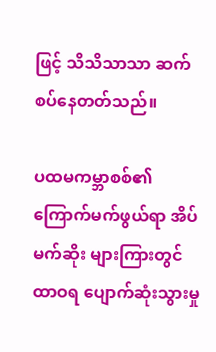ဖြင့် သိသိသာသာ ဆက်စပ်နေတတ်သည်။

ပထမကမ္ဘာစစ်၏ ကြောက်မက်ဖွယ်ရာ အိပ်မက်ဆိုး များကြားတွင် ထာဝရ ပျောက်ဆုံးသွားမှု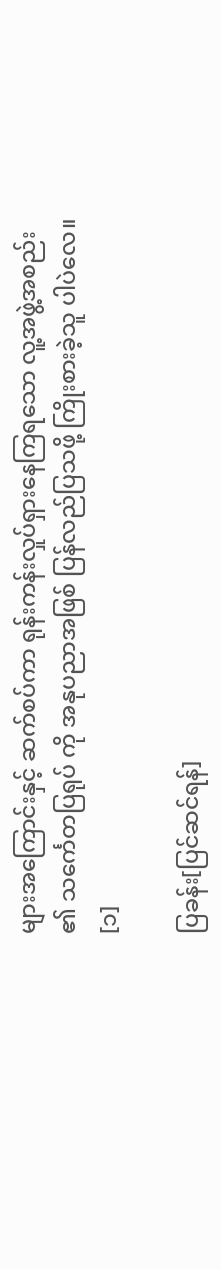များအကြောင်းနှင့် ဆက်စပ်ကာ ရုန်းကန်းလှုပ်ရှားနေကြရသော လူ့အဖွဲ့အစည်း ၏ သင်္ကေတပြရုပ် ကို အနုပညာအဖြစ် ပြန်လည်ပြသဖို့ ကြိုးစားခဲ့သူ ပါပဲလေ။ [၁]

ပြခန်း[ပြင်ဆင်ရန်]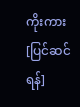ကိုးကား[ပြင်ဆင်ရန်]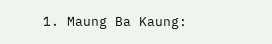1. Maung Ba Kaung: